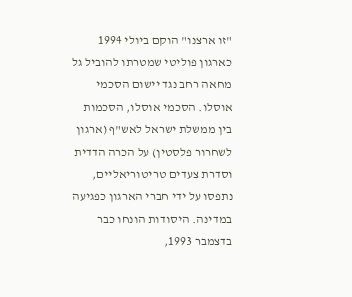"זו ארצנו" הוקם ביולי 1994 כארגון פוליטי שמטרתו להוביל גל מחאה רחב נגד יישום הסכמי אוסלו. הסכמי אוסלו, הסכמות בין ממשלת ישראל לאש"ף (ארגון לשחרור פלסטין) על הכרה הדדית וסדרת צעדים טריטוריאליים, נתפסו על ידי חברי הארגון כפגיעה במדינה. היסודות הונחו כבר בדצמבר 1993,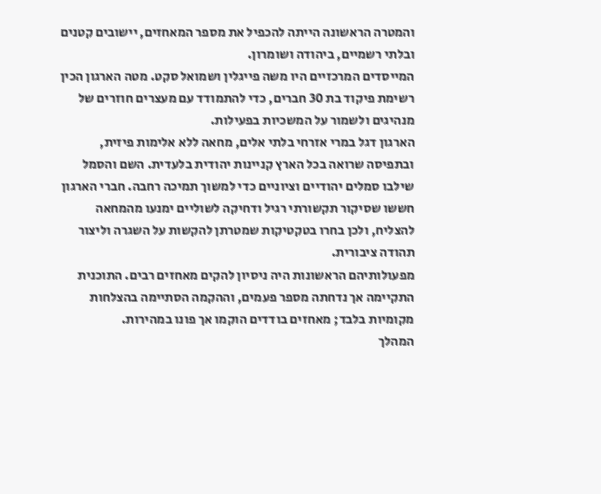והמטרה הראשונה הייתה להכפיל את מספר המאחזים, יישובים קטנים ובלתי רשמיים, ביהודה ושומרון.
המייסדים המרכזיים היו משה פייגלין ושמואל סקט. מטה הארגון הכין רשימת פיקוד בת 30 חברים, כדי להתמודד עם מעצרים חוזרים של מנהיגים ולשמור על המשכיות בפעילות.
הארגון דגל במרי אזרחי בלתי אלים, מחאה ללא אלימות פיזית, ובתפיסה שרואה בכל הארץ קניינות יהודית בלעדית. השם והסמל שילבו סמלים יהודיים וציוניים כדי למשוך תמיכה רחבה. חברי הארגון חששו שסיקור תקשורתי רגיל ודחיקה לשוליים ימנעו מהמחאה להצליח, ולכן בחרו בטקטיקות שמטרתן להקשות על השגרה וליצור תהודה ציבורית.
מפעולותיהם הראשונות היה ניסיון להקים מאחזים רבים. התוכנית התקיימה אך נדחתה מספר פעמים, וההקמה הסתיימה בהצלחות מקומיות בלבד; מאחזים בודדים הוקמו אך פונו במהירות.
המהלך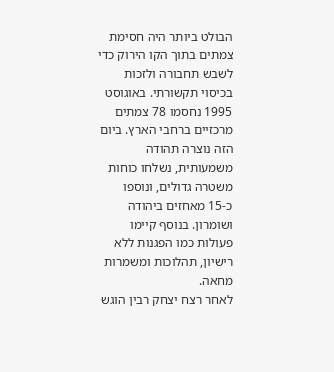הבולט ביותר היה חסימת צמתים בתוך הקו הירוק כדי לשבש תחבורה ולזכות בכיסוי תקשורתי. באוגוסט 1995 נחסמו 78 צמתים מרכזיים ברחבי הארץ. ביום הזה נוצרה תהודה משמעותית, נשלחו כוחות משטרה גדולים, ונוספו כ-15 מאחזים ביהודה ושומרון. בנוסף קיימו פעולות כמו הפגנות ללא רישיון, תהלוכות ומשמרות מחאה.
לאחר רצח יצחק רבין הוגש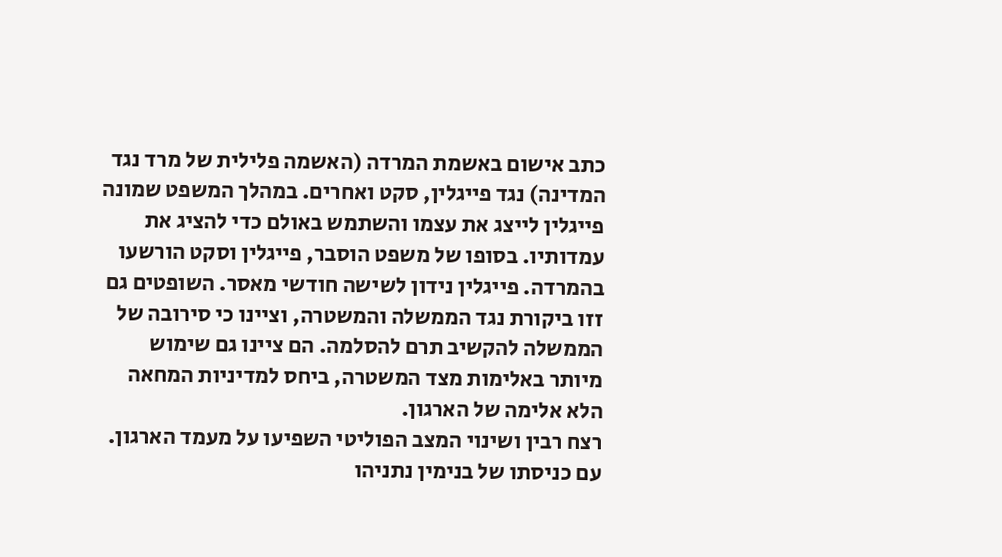כתב אישום באשמת המרדה (האשמה פלילית של מרד נגד המדינה) נגד פייגלין, סקט ואחרים. במהלך המשפט שמונה פייגלין לייצג את עצמו והשתמש באולם כדי להציג את עמדותיו. בסופו של משפט הוסבר, פייגלין וסקט הורשעו בהמרדה. פייגלין נידון לשישה חודשי מאסר. השופטים גם זזו ביקורת נגד הממשלה והמשטרה, וציינו כי סירובה של הממשלה להקשיב תרם להסלמה. הם ציינו גם שימוש מיותר באלימות מצד המשטרה, ביחס למדיניות המחאה הלא אלימה של הארגון.
רצח רבין ושינוי המצב הפוליטי השפיעו על מעמד הארגון. עם כניסתו של בנימין נתניהו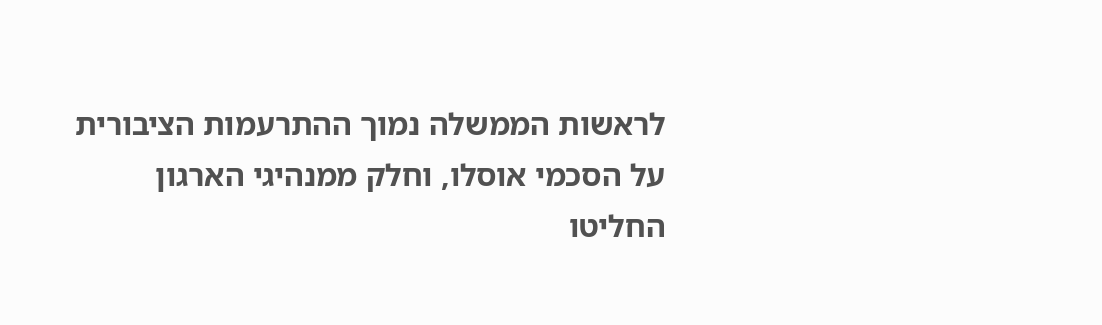לראשות הממשלה נמוך ההתרעמות הציבורית על הסכמי אוסלו, וחלק ממנהיגי הארגון החליטו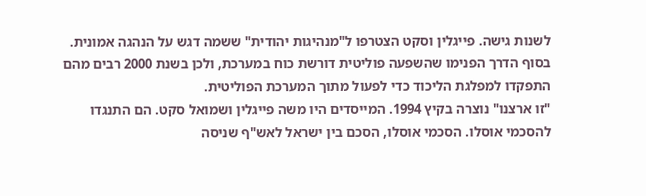לשנות גישה. פייגלין וסקט הצטרפו ל"מנהיגות יהודית" ששמה דגש על הנהגה אמונית. בסוף הדרך הפנימו שהשפעה פוליטית דורשת כוח במערכת, ולכן בשנת 2000 רבים מהם התפקדו למפלגת הליכוד כדי לפעול מתוך המערכת הפוליטית.
"זו ארצנו" נוצרה בקיץ 1994. המייסדים היו משה פייגלין ושמואל סקט. הם התנגדו להסכמי אוסלו. הסכמי אוסלו, הסכם בין ישראל לאש"ף שניסה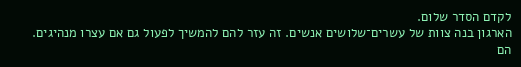לקדם הסדר שלום.
הארגון בנה צוות של עשרים־שלושים אנשים. זה עזר להם להמשיך לפעול גם אם עצרו מנהיגים.
הם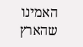האמינו שהארץ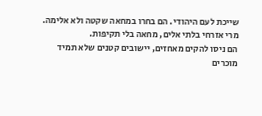שייכת לעם היהודי. הם בחרו במחאה שקטה ולא אלימה. מרי אזרחי בלתי אלים, מחאה בלי תקיפות.
הם ניסו להקים מאחזים, יישובים קטנים שלא תמיד מוכרים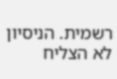רשמית. הניסיון לא הצליח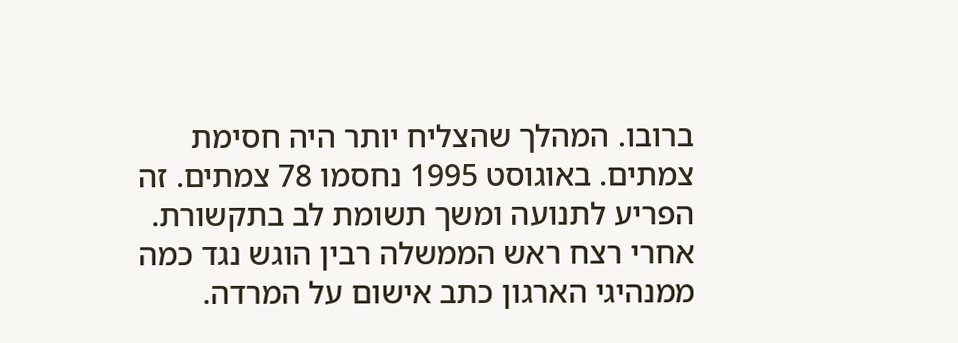ברובו. המהלך שהצליח יותר היה חסימת צמתים. באוגוסט 1995 נחסמו 78 צמתים. זה הפריע לתנועה ומשך תשומת לב בתקשורת.
אחרי רצח ראש הממשלה רבין הוגש נגד כמה ממנהיגי הארגון כתב אישום על המרדה.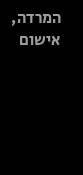המרדה, אישום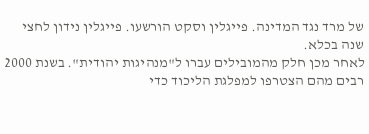של מרד נגד המדינה. פייגלין וסקט הורשעו. פייגלין נידון לחצי שנה בכלא.
לאחר מכן חלק מהמובילים עברו ל"מנהיגות יהודית". בשנת 2000 רבים מהם הצטרפו למפלגת הליכוד כדי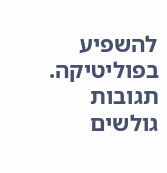להשפיע בפוליטיקה.
תגובות גולשים